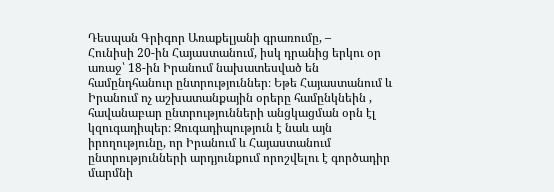Դեսպան Գրիգոր Առաքելյանի գրառումը, –
Հունիսի 20-ին Հայաստանում, իսկ դրանից երկու օր առաջ՝ 18-ին Իրանում նախատեսված են համընդհանուր ընտրություններ։ Եթե Հայաստանում և Իրանում ոչ աշխատանքային օրերը համընկնեին , հավանաբար ընտրությունների անցկացման օրն էլ կզուգադիպեր։ Զուգադիպություն է նաև այն իրողությունը, որ Իրանում և Հայաստանում ընտրությունների արդյունքում որոշվելու է գործադիր մարմնի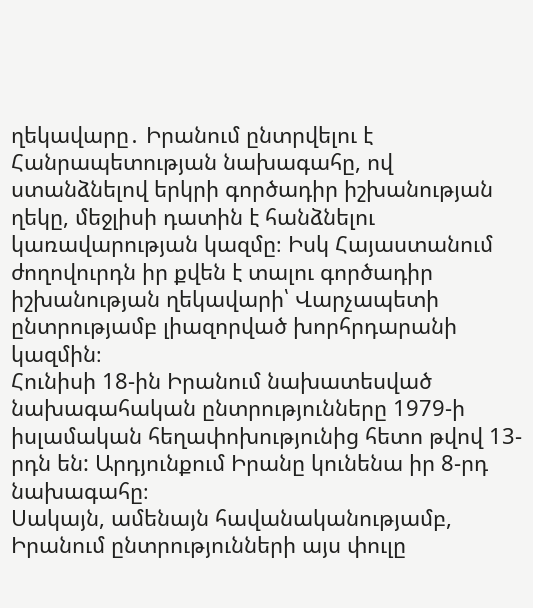ղեկավարը․ Իրանում ընտրվելու է Հանրապետության նախագահը, ով ստանձնելով երկրի գործադիր իշխանության ղեկը, մեջլիսի դատին է հանձնելու կառավարության կազմը։ Իսկ Հայաստանում ժողովուրդն իր քվեն է տալու գործադիր իշխանության ղեկավարի՝ Վարչապետի ընտրությամբ լիազորված խորհրդարանի կազմին։
Հունիսի 18-ին Իրանում նախատեսված նախագահական ընտրությունները 1979-ի իսլամական հեղափոխությունից հետո թվով 13-րդն են: Արդյունքում Իրանը կունենա իր 8-րդ նախագահը։
Սակայն, ամենայն հավանականությամբ, Իրանում ընտրությունների այս փուլը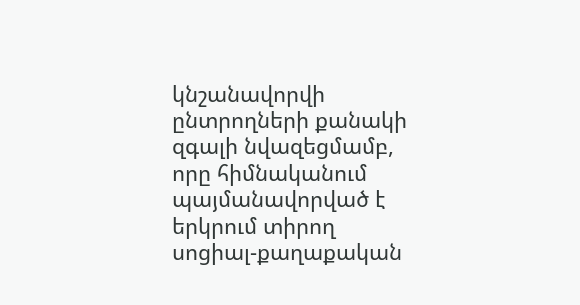կնշանավորվի ընտրողների քանակի զգալի նվազեցմամբ, որը հիմնականում պայմանավորված է երկրում տիրող սոցիալ-քաղաքական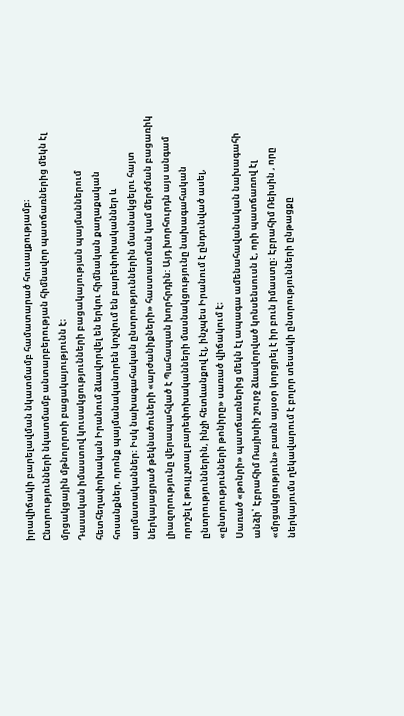իրավիճակի բարելավման նկատմամբ համատարած հուսալքությամբ։ Ընտրությունների նկատմամբ անտարբերության հիմնավոր պատճառներից մեկն էլ մրցակցային մթնոլորտի բացակայությունն է։
Դասական իմաստով կուսակցությունների բացակայության պայմաններում հետհեղափոխական Իրանում ձևավորվել են երկու հիմնական քաղաքական հոսանքներ, որոնք պայմանականորեն կոչվում են բարեփոխականներ և արմատականներ։ Իսկ նախագահական ընտրություններին մասնակցելու հայտ ներկայացրած թեկնածուների «արժանիքների» հաստատման կամ մերժման բացառիկ լիազորությունը վերապահված է Պահապան խորհրդին: Այդ խորհուրդն այս անգամ որոշել է թույլ չտալ բարեփոխականների մասնակցությունը նախագահական ընտրություններին, ինչի հետևանքով էլ, ինչպես Իրանում է ընդունված ասել, «ընտրությունների թոնիրը» սառած վիճակում է։
Սառած «թոնրի» պատճառներից մեկն էլ ապագա ամենահավանական նախագահի անձի՝ Էբրահիմ Ռայիսիի շուրջ ձևավորված կոնսենսուսն է, որի պատճառով էլ «մրցակցություն» բառն այսօր կորցրել է իր բուն իմաստը։ Էբրահիմ Ռեիսին , որը ներկայումս ղեկավարում է բոլոր տեսակի ընտրությունների ընթացքը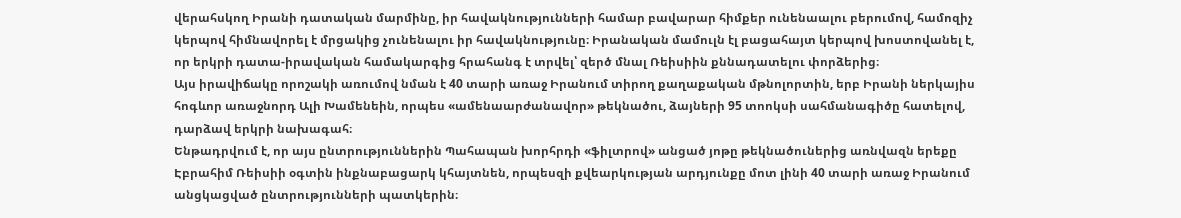վերահսկող Իրանի դատական մարմինը, իր հավակնությունների համար բավարար հիմքեր ունենաալու բերումով, համոզիչ կերպով հիմնավորել է մրցակից չունենալու իր հավակնությունը։ Իրանական մամուլն էլ բացահայտ կերպով խոստովանել է, որ երկրի դատա-իրավական համակարգից հրահանգ է տրվել՝ զերծ մնալ Ռեիսիին քննադատելու փորձերից։
Այս իրավիճակը որոշակի առումով նման է 40 տարի առաջ Իրանում տիրող քաղաքական մթնոլորտին, երբ Իրանի ներկայիս հոգևոր առաջնորդ Ալի Խամենեին, որպես «ամենաարժանավոր» թեկնածու, ձայների 95 տոոկսի սահմանագիծը հատելով, դարձավ երկրի նախագահ։
Ենթադրվում է, որ այս ընտրություններին Պահապան խորհրդի «ֆիլտրով» անցած յոթը թեկնածուներից առնվազն երեքը Էբրահիմ Ռեիսիի օգտին ինքնաբացարկ կհայտնեն, որպեսզի քվեարկության արդյունքը մոտ լինի 40 տարի առաջ Իրանում անցկացված ընտրությունների պատկերին։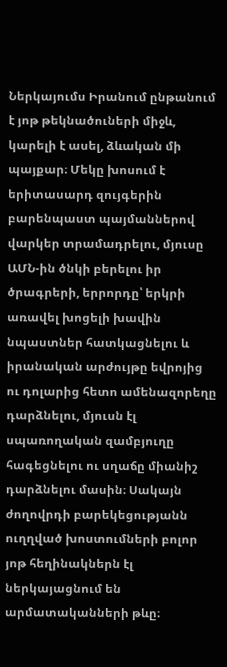Ներկայումս Իրանում ընթանում է յոթ թեկնածուների միջև, կարելի է ասել, ձևական մի պայքար։ Մեկը խոսում է երիտասարդ զույգերին բարենպաստ պայմաններով վարկեր տրամադրելու, մյուսը ԱՄՆ-ին ծնկի բերելու իր ծրագրերի, երրորդը՝ երկրի առավել խոցելի խավին նպաստներ հատկացնելու և իրանական արժույթը եվրոյից ու դոլարից հետո ամենազորեղը դարձնելու, մյուսն էլ սպառողական զամբյուղը հագեցնելու ու սղաճը միանիշ դարձնելու մասին։ Սակայն ժողովրդի բարեկեցությանն ուղղված խոստումների բոլոր յոթ հեղինակներն էլ ներկայացնում են արմատականների թևը։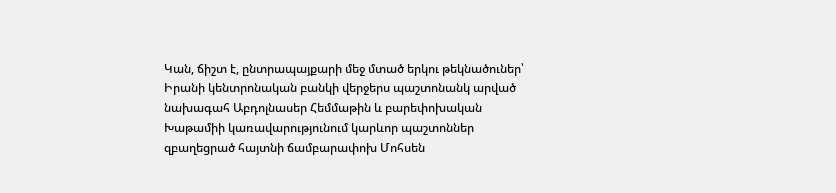Կան, ճիշտ է, ընտրապայքարի մեջ մտած երկու թեկնածուներ՝ Իրանի կենտրոնական բանկի վերջերս պաշտոնանկ արված նախագահ Աբդոլնասեր Հեմմաթին և բարեփոխական Խաթամիի կառավարությունում կարևոր պաշտոններ զբաղեցրած հայտնի ճամբարափոխ Մոհսեն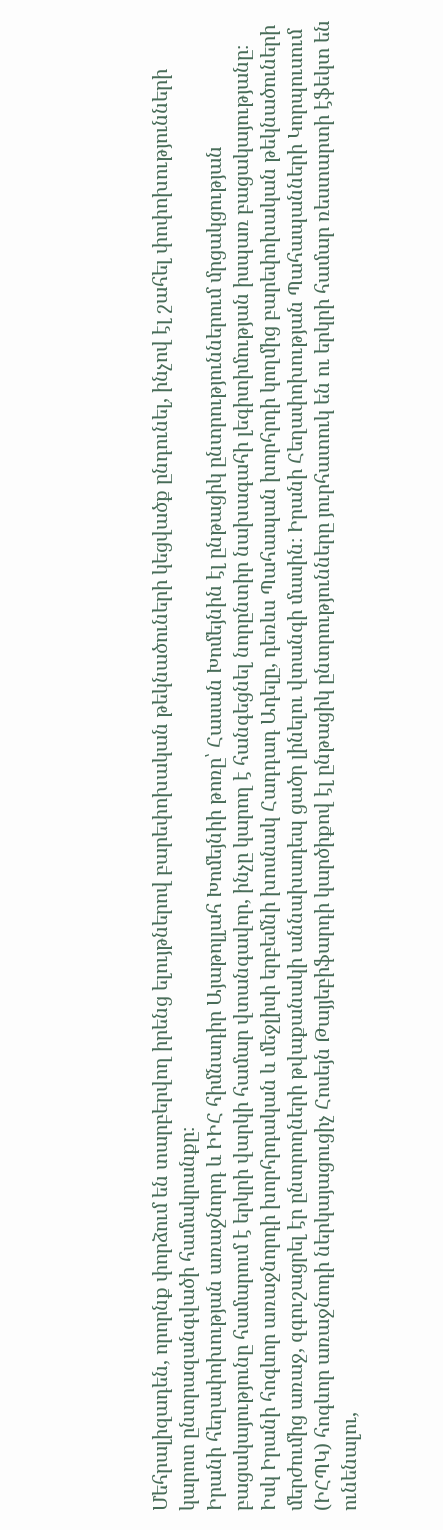Մեհրալիզադեն, որորնք փորձում են տարբերվող իրենց ելույթներով բարեփոխական թեկնածուների կեցվածք ընդունել, ինչով էլ շահել փոփոխությունների կարոտ ընտրազանգվածի համակրանքը։
Իրանի հեղափոխության առաջնորդ և ԻԻՀ հիմնադիր Այաթոլլահ Խոմեյնիի թոռը՝ Հասան Խոմեյնին էլ ընթացիկ ընտրություններում մրցակցության բացակայությունը համարում է երկրի վարկի համար վտանգավոր, ինչը կարող է հանգեցնել նորընտիր նախագահի լեգիտիմության իսպառ բացակայությանը։ Իսկ Իրանի հոգևոր առաջնորդի խորհրդական և մեջլիսի երբեմնի խոսնակ Հադդադ Ադելը, դեռևս Պահապան խորհրդի կողմից բարեփոխական թեկնածուների մերժումից առաջ, զգուշացրել էր ընտրողների թվաքանակի աննախադեպ ցածր լինելու վտանգի մասին։ Իրանի Հեղափոխության Պահապանների Կորպուսում (ԻՀՊԿ) հոգևոր առաջնոդի ներկայացուցիչ Հոսեյն Թայյեբիֆարդի կարծիքով էլ ընթացիկ ընտրությունները յուրհատուկ են ու երկրի համար ռեստարտի էֆեկտ են ունենալու,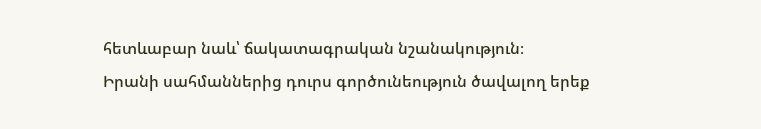հետևաբար նաև՝ ճակատագրական նշանակություն։
Իրանի սահմաններից դուրս գործունեություն ծավալող երեք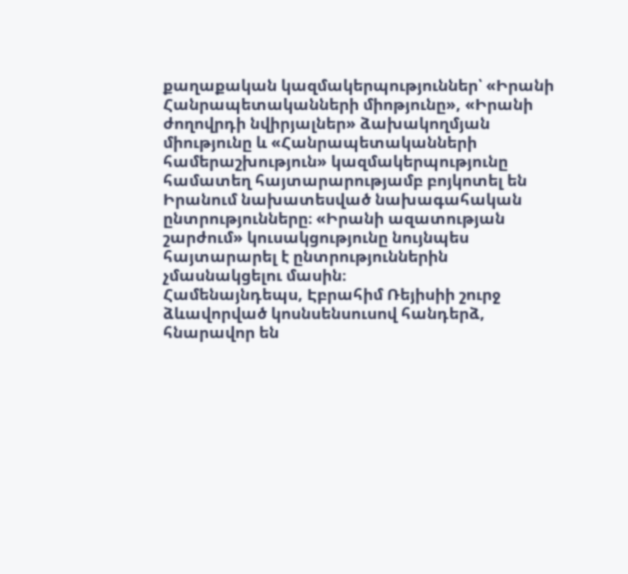քաղաքական կազմակերպություններ՝ «Իրանի Հանրապետականների միոթյունը», «Իրանի ժողովրդի նվիրյալներ» ձախակողմյան միությունը և «Հանրապետականների համերաշխություն» կազմակերպությունը համատեղ հայտարարությամբ բոյկոտել են Իրանում նախատեսված նախագահական ընտրությունները։ «Իրանի ազատության շարժում» կուսակցությունը նույնպես հայտարարել է ընտրություններին չմասնակցելու մասին։
Համենայնդեպս, Էբրահիմ Ռեյիսիի շուրջ ձևավորված կոսնսենսուսով հանդերձ, հնարավոր են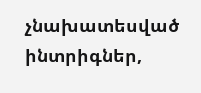չնախատեսված ինտրիգներ,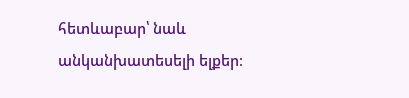հետևաբար՝ նաև անկանխատեսելի ելքեր։